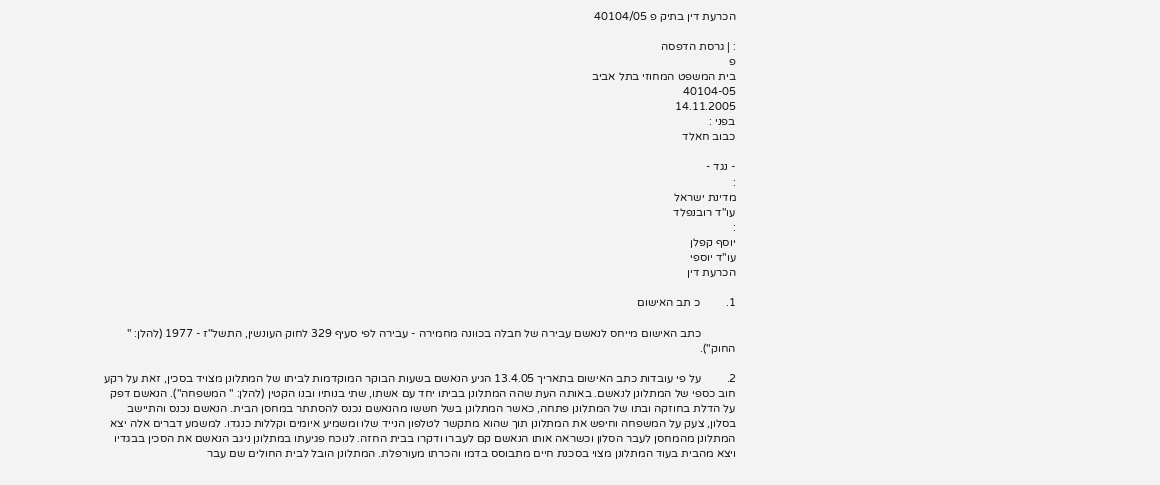הכרעת דין בתיק פ 40104/05

: | גרסת הדפסה
פ
בית המשפט המחוזי בתל אביב
40104-05
14.11.2005
בפני :
כבוב חאלד

- נגד -
:
מדינת ישראל
עו"ד רובנפלד
:
יוסף קפלן
עו"ד יוספי
הכרעת דין

1.         כ תב האישום

            כתב האישום מייחס לנאשם עבירה של חבלה בכוונה מחמירה - עבירה לפי סעיף 329 לחוק העונשין, התשל"ז - 1977 (להלן: " החוק").

2.         על פי עובדות כתב האישום בתאריך 13.4.05 הגיע הנאשם בשעות הבוקר המוקדמות לביתו של המתלונן מצויד בסכין, זאת על רקע חוב כספי של המתלונן לנאשם. באותה העת שהה המתלונן בביתו יחד עם אשתו, שתי בנותיו ובנו הקטין (להלן: " המשפחה"). הנאשם דפק על הדלת בחוזקה ובתו של המתלונן פתחה, כאשר המתלונן בשל חששו מהנאשם נכנס להסתתר במחסן הבית. הנאשם נכנס והתיישב בסלון, צעק על המשפחה וחיפש את המתלונן תוך שהוא מתקשר לטלפון הנייד שלו ומשמיע איומים וקללות כנגדו. למשמע דברים אלה יצא המתלונן מהמחסן לעבר הסלון וכשראה אותו הנאשם קם לעברו ודקרו בבית החזה. לנוכח פגיעתו במתלונן ניגב הנאשם את הסכין בבגדיו ויצא מהבית בעוד המתלונן מצוי בסכנת חיים מתבוסס בדמו והכרתו מעורפלת. המתלונן הובל לבית החולים שם עבר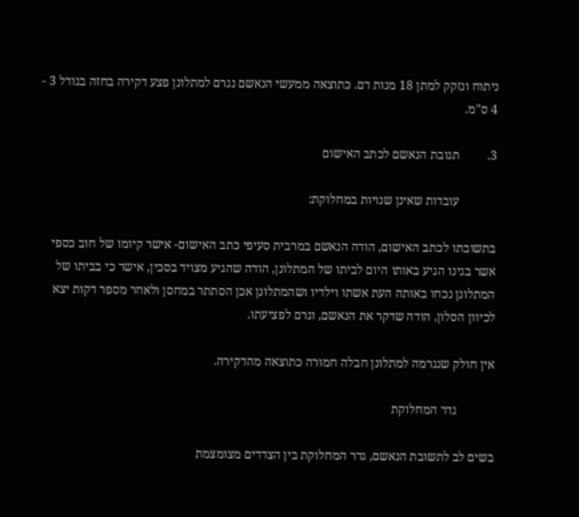ניתוח ונזקק למתן 18 מנות דם. כתוצאה ממעשי הנאשם נגרם למתלונן פצע דקירה בחזה בגודל 3 - 4 ס"מ.

3.         תגובת הנאשם לכתב האישום

            עובדות שאינן שנויות במחלוקת:

בתשובתו לכתב האישום, הודה הנאשם במרבית סעיפי כתב האישום- אישר קיומו של חוב כספי אשר בגינו הגיע באותו היום לביתו של המתלונן, הודה שהגיע מצויד בסכין, אישר כי בביתו של המתלונן נכחו באותה העת אשתו וילדיו ושהמתלונן אכן הסתתר במחסן ולאחר מספר דקות יצא לכיוון הסלון, הודה שדקר את הנאשם, וגרם לפציעתו.

אין חולק שנגרמה למתלונן חבלה חמורה כתוצאה מהדקירה.

            גדר המחלוקת

בשים לב לתשובת הנאשם, גדר המחלוקת בין הצדדים מצומצמת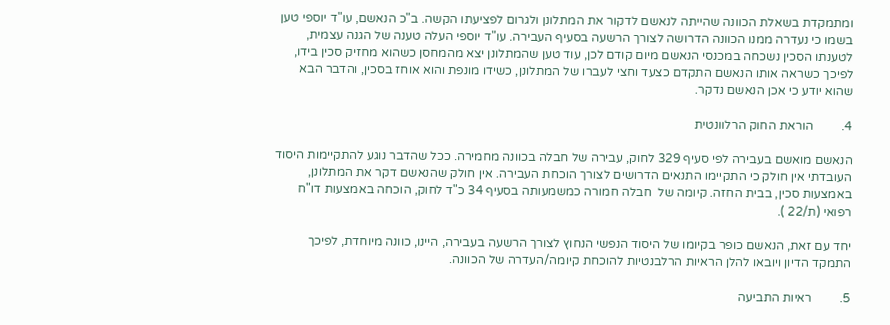ומתמקדת בשאלת הכוונה שהייתה לנאשם לדקור את המתלונן ולגרום לפציעתו הקשה. ב"כ הנאשם, עו"ד יוספי טען בשמו כי נעדרה ממנו הכוונה הדרושה לצורך הרשעה בסעיף העבירה. עו"ד יוספי העלה טענה של הגנה עצמית, לטענתו הסכין נשכחה במכנסי הנאשם מיום קודם לכן, עוד טען שהמתלונן יצא מהמחסן כשהוא מחזיק סכין בידו, לפיכך כשראה אותו הנאשם התקדם כצעד וחצי לעברו של המתלונן, כשידו מונפת והוא אוחז בסכין, והדבר הבא שהוא יודע כי אכן הנאשם נדקר.

4.         הוראת החוק הרלוונטית

הנאשם מואשם בעבירה לפי סעיף 329 לחוק, עבירה של חבלה בכוונה מחמירה. ככל שהדבר נוגע להתקיימות היסוד העובדתי אין חולק כי התקיימו התנאים הדרושים לצורך הוכחת העבירה. אין חולק שהנאשם דקר את המתלונן, באמצעות סכין, בבית החזה. קיומה של  חבלה חמורה כמשמעותה בסעיף 34 כ"ד לחוק, הוכחה באמצעות דו"ח רפואי (ת/22 ).

יחד עם זאת, הנאשם כופר בקיומו של היסוד הנפשי הנחוץ לצורך הרשעה בעבירה, היינו, כוונה מיוחדת, לפיכך התמקד הדיון ויובאו להלן הראיות הרלבנטיות להוכחת קיומה/העדרה של הכוונה.

5.         ראיות התביעה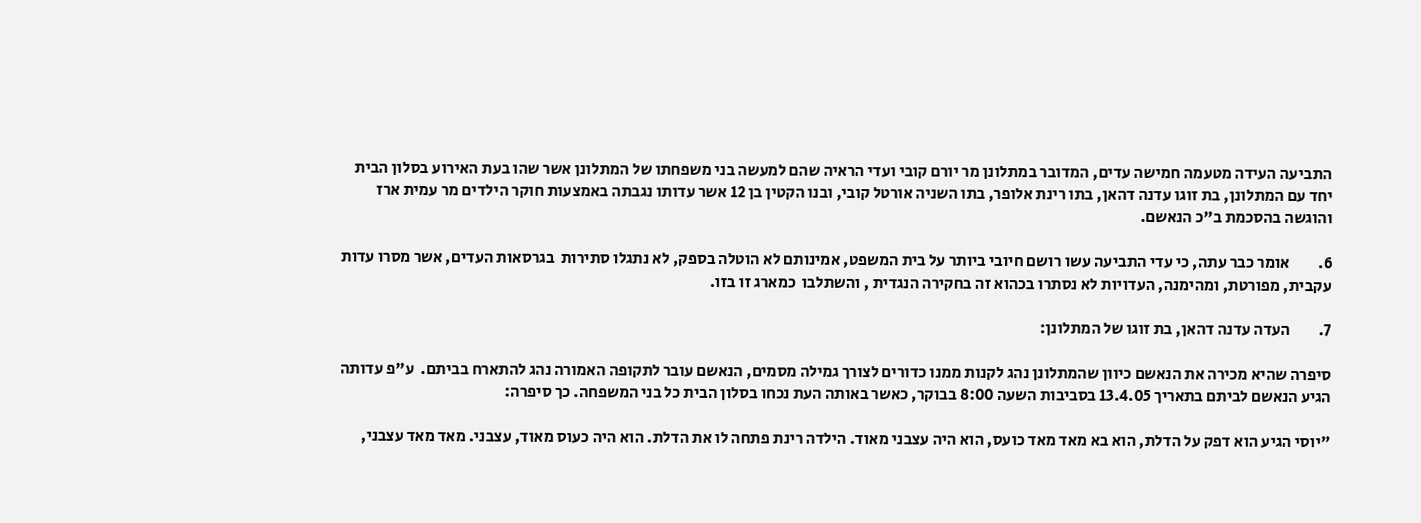התביעה העידה מטעמה חמישה עדים, המדובר במתלונן מר יורם קובי ועדי הראיה שהם למעשה בני משפחתו של המתלונן אשר שהו בעת האירוע בסלון הבית יחד עם המתלונן, בת זוגו עדנה דהאן, בתו רינת אלופר, בתו השניה אורטל קובי, ובנו הקטין בן 12 אשר עדותו נגבתה באמצעות חוקר הילדים מר עמית ארז והוגשה בהסכמת ב"כ הנאשם.

6.         אומר כבר עתה, כי עדי התביעה עשו רושם חיובי ביותר על בית המשפט, אמינותם לא הוטלה בספק, לא נתגלו סתירות  בגרסאות העדים, אשר מסרו עדות עקבית, מפורטת, ומהימנה, העדויות לא נסתרו בכהוא זה בחקירה הנגדית , והשתלבו  כמארג זו בזו.

7.         העדה עדנה דהאן, בת זוגו של המתלונן:

סיפרה שהיא מכירה את הנאשם כיוון שהמתלונן נהג לקנות ממנו כדורים לצורך גמילה מסמים, הנאשם עובר לתקופה האמורה נהג להתארח בביתם.  ע"פ עדותה הגיע הנאשם לביתם בתאריך 13.4.05 בסביבות השעה 8:00 בבוקר, כאשר באותה העת נכחו בסלון הבית כל בני המשפחה. כך סיפרה:

"יוסי הגיע הוא דפק על הדלת, הוא בא מאד מאד כועס, הוא היה עצבני מאוד. הילדה רינת פתחה לו את הדלת. הוא היה כעוס מאוד, עצבני. מאד מאד עצבני,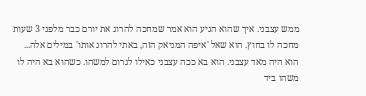ממש עצבני. איך שהוא הגיע הוא אמר שמחכה להרוג את יורם כבר מלפני 3 שעות מחכה לו בחוץ. הוא שאל 'איפה המניאק הזה, באתי להרוג אותו' במילים אלה... הוא היה מאד עצבני. הוא בא ככה עצבני כאילו לגרום למשהו. כשהוא בא היה לו משהו ביד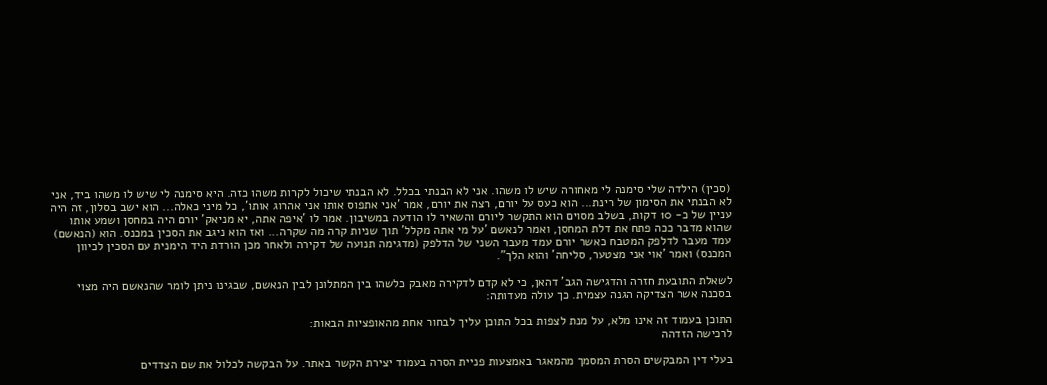(סכין) הילדה שלי סימנה לי מאחורה שיש לו משהו. אני לא הבנתי בכלל. לא הבנתי שיכול לקרות משהו כזה. היא סימנה לי שיש לו משהו ביד, אני לא הבנתי את הסימון של רינת... הוא כעס על יורם, רצה את יורם, אמר 'אני אתפוס אותו אני אהרוג אותו', כל מיני כאלה... הוא ישב בסלון, זה היה עניין של כ- 10 דקות, בשלב מסוים הוא התקשר ליורם והשאיר לו הודעה במשיבון. אמר לו 'איפה אתה, יא מניאק' יורם היה במחסן ושמע אותו שהוא מדבר ככה פתח את דלת המחסן, ואמר לנאשם 'על מי אתה מקלל' תוך שניות קרה מה שקרה... ואז הוא ניגב את הסכין במכנס. הוא (הנאשם) עמד מעבר לדלפק המטבח כאשר יורם עמד מעבר השני של הדלפק (מדגימה תנועה של דקירה ולאחר מכן הורדת היד הימנית עם הסכין לכיוון המכנס) ואמר 'אוי אני מצטער, סליחה' והוא הלך".

לשאלת התובעת חזרה והדגישה הגב' דהאן, כי לא קדם לדקירה מאבק כלשהו בין המתלונן לבין הנאשם, שבגינו ניתן לומר שהנאשם היה מצוי בסכנה אשר הצדיקה הגנה עצמית. כך עולה מעדותה:

התוכן בעמוד זה אינו מלא, על מנת לצפות בכל התוכן עליך לבחור אחת מהאופציות הבאות:
לרכישה הזדהה

בעלי דין המבקשים הסרת המסמך מהמאגר באמצעות פניית הסרה בעמוד יצירת הקשר באתר. על הבקשה לכלול את שם הצדדים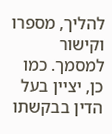להליך, מספרו וקישור למסמך. כמו כן, יציין בעל הדין בבקשתו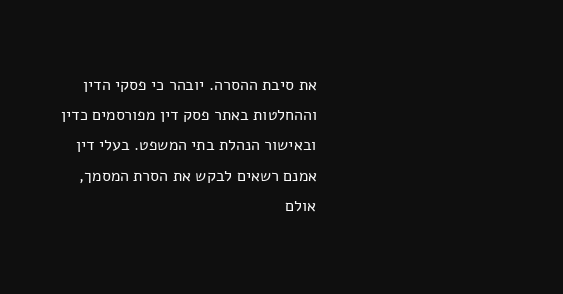את סיבת ההסרה. יובהר כי פסקי הדין וההחלטות באתר פסק דין מפורסמים כדין ובאישור הנהלת בתי המשפט. בעלי דין אמנם רשאים לבקש את הסרת המסמך, אולם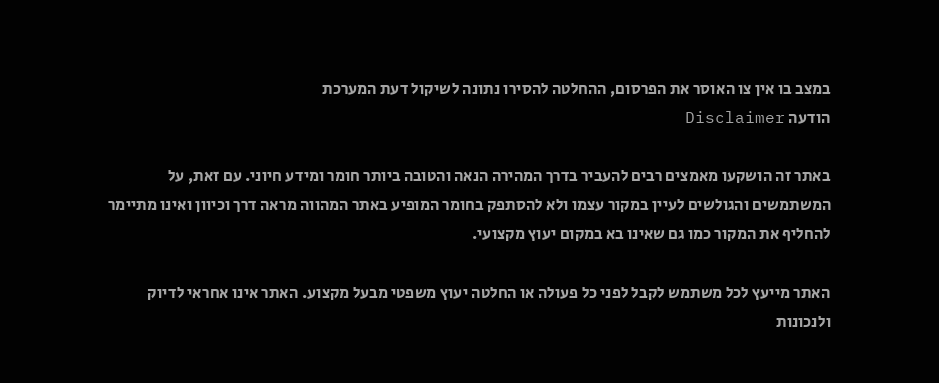במצב בו אין צו האוסר את הפרסום, ההחלטה להסירו נתונה לשיקול דעת המערכת
הודעה Disclaimer

באתר זה הושקעו מאמצים רבים להעביר בדרך המהירה הנאה והטובה ביותר חומר ומידע חיוני. עם זאת, על המשתמשים והגולשים לעיין במקור עצמו ולא להסתפק בחומר המופיע באתר המהווה מראה דרך וכיוון ואינו מתיימר להחליף את המקור כמו גם שאינו בא במקום יעוץ מקצועי.

האתר מייעץ לכל משתמש לקבל לפני כל פעולה או החלטה יעוץ משפטי מבעל מקצוע. האתר אינו אחראי לדיוק ולנכונות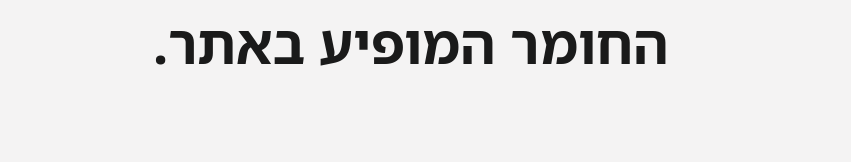החומר המופיע באתר.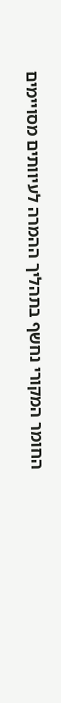החומר המקורי נחשף בתהליך ההמרה לעיוותים מסויימים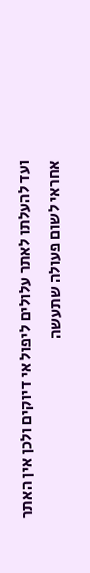ועד להעלתו לאתר עלולים ליפול אי דיוקים ולכן אין האתר אחראי לשום פעולה שתעשה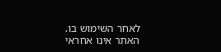לאחר השימוש בו. האתר אינו אחראי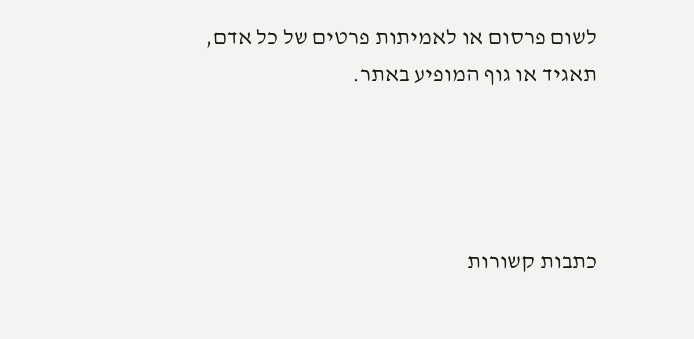לשום פרסום או לאמיתות פרטים של כל אדם, תאגיד או גוף המופיע באתר.




כתבות קשורות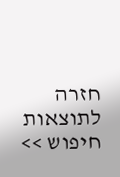חזרה לתוצאות חיפוש >>